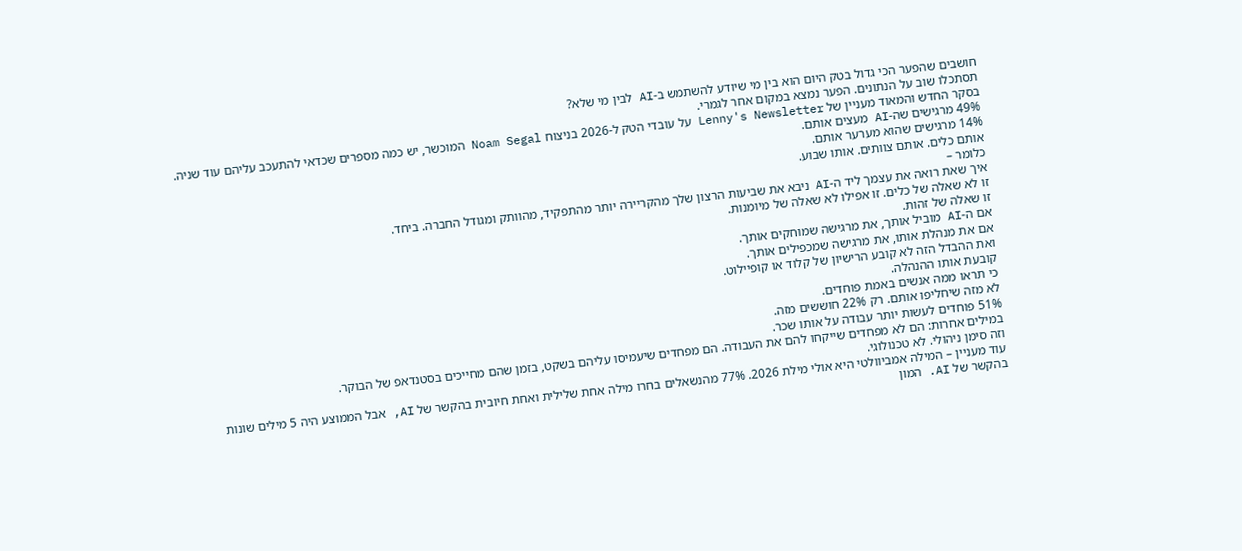חושבים שהפער הכי גדול בטק היום הוא בין מי שיודע להשתמש ב-AI לבין מי שלא?
תסתכלו שוב על הנתונים. הפער נמצא במקום אחר לגמרי.
בסקר החדש והמאוד מעניין של Lenny's Newsletter על עובדי הטק ל-2026 בניצוח Noam Segal המוכשר, יש כמה מספרים שכדאי להתעכב עליהם עוד שניה.
49% מרגישים שה-AI מעצים אותם.
14% מרגישים שהוא מערער אותם.
אותם כלים. אותם צוותים. אותו שבוע.
כלומר –
איך שאת רואה את עצמך ליד ה-AI ניבא את שביעות הרצון שלך מהקריירה יותר מהתפקיד, מהוותק ומגודל החברה. ביחד.
זו לא שאלה של כלים. זו אפילו לא שאלה של מיומנות.
זו שאלה של זהות.
אם ה-AI מוביל אותך, את מרגישה שמוחקים אותך.
אם את מנהלת אותו, את מרגישה שמכפילים אותך.
ואת ההבדל הזה לא קובע הרישיון של קלוד או קופיילוט.
קובעת אותו ההנהלה.
כי תראו ממה אנשים באמת פוחדים.
לא מזה שיחליפו אותם. רק 22% חוששים מזה.
51% פוחדים לעשות יותר עבודה על אותו שכר.
במילים אחרות: הם לא מפחדים שייקחו להם את העבודה. הם מפחדים שיעמיסו עליהם בשקט, בזמן שהם מחייכים בסטנדאפ של הבוקר.
וזה סימן ניהולי. לא טכנולוגי.
עוד מעניין – המילה אמביוולטי היא אולי מילת 2026. 77% מהנשאלים בחרו מילה אחת שלילית ואחת חיובית בהקשר של AI, אבל הממוצע היה 5 מילים שונות בהקשר של AI. המון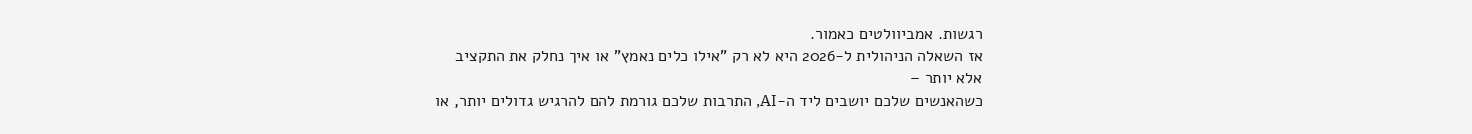רגשות. אמביוולטים כאמור.
אז השאלה הניהולית ל-2026 היא לא רק "אילו כלים נאמץ" או איך נחלק את התקציב
אלא יותר –
כשהאנשים שלכם יושבים ליד ה-AI, התרבות שלכם גורמת להם להרגיש גדולים יותר, או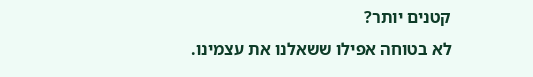קטנים יותר?
לא בטוחה אפילו ששאלנו את עצמינו.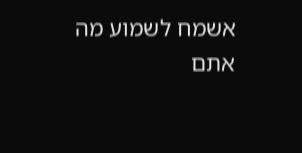אשמח לשמוע מה אתם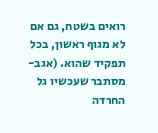רואים בשטח, גם אם לא מגוף ראשון, בכל תפקיד שהוא. (אגב- מסתבר שעכשיו גל החרדה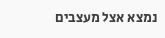נמצא אצל מעצבים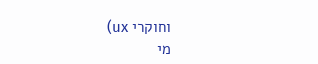וחוקרי ux)
מי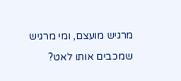מרגיש מועצם, ומי מרגיש שמכבים אותו לאט?